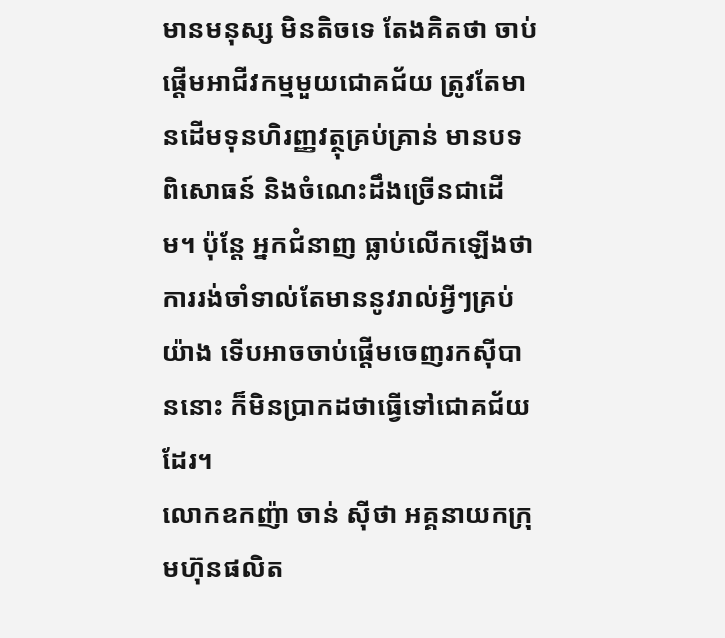មានមនុស្ស មិនតិចទេ តែងគិតថា ចាប់ផ្ដើមអាជីវកម្មមួយជោគជ័យ ត្រូវតែមានដើមទុនហិរញ្ញវត្ថុគ្រប់គ្រាន់ មានបទពិសោធន៍ និងចំណេះដឹងច្រើនជាដើម។ ប៉ុន្ដែ អ្នកជំនាញ ធ្លាប់លើកឡើងថា ការរង់ចាំទាល់តែមាននូវរាល់អ្វីៗគ្រប់យ៉ាង ទើបអាចចាប់ផ្ដើមចេញរកស៊ីបាននោះ ក៏មិនប្រាកដថាធ្វើទៅជោគជ័យដែរ។
លោកឧកញ៉ា ចាន់ ស៊ីថា អគ្គនាយកក្រុមហ៊ុនផលិត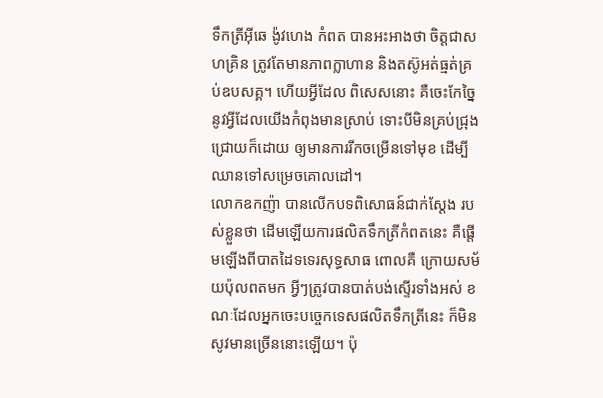ទឹកត្រីអ៊ីឆេ ង៉ូវហេង កំពត បានអះអាងថា ចិត្តជាសហគ្រិន ត្រូវតែមានភាពក្លាហាន និងតស៊ូអត់ធ្មត់គ្រប់ឧបសគ្គ។ ហើយអ្វីដែល ពិសេសនោះ គឺចេះកែច្នៃនូវអ្វីដែលយើងកំពុងមានស្រាប់ ទោះបីមិនគ្រប់ជ្រុងជ្រោយក៏ដោយ ឲ្យមានការរីកចម្រើនទៅមុខ ដើម្បីឈានទៅសម្រេចគោលដៅ។
លោកឧកញ៉ា បានលើកបទពិសោធន៍ជាក់ស្ដែង របស់ខ្លួនថា ដើមឡើយការផលិតទឹកត្រីកំពតនេះ គឺផ្ដើមឡើងពីបាតដៃទទេរសុទ្ធសាធ ពោលគឺ ក្រោយសម័យប៉ុលពតមក អ្វីៗត្រូវបានបាត់បង់ស្ទើរទាំងអស់ ខណៈដែលអ្នកចេះបច្ចេកទេសផលិតទឹកត្រីនេះ ក៏មិនសូវមានច្រើននោះឡើយ។ ប៉ុ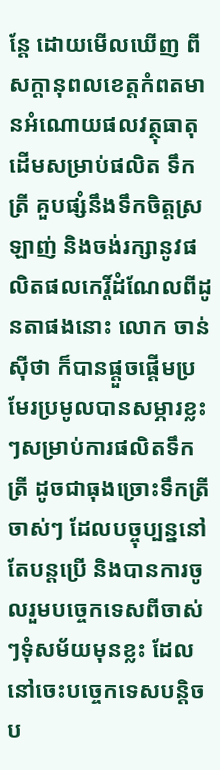ន្ដែ ដោយមើលឃើញ ពីសក្ដានុពលខេត្តកំពតមានអំណោយផលវត្ថុធាតុដើមសម្រាប់ផលិត ទឹកត្រី គួបផ្សំនឹងទឹកចិត្តស្រឡាញ់ និងចង់រក្សានូវផលិតផលកេរ្ដិ៍ដំណែលពីដូនតាផងនោះ លោក ចាន់ ស៊ីថា ក៏បានផ្ដួចផ្ដើមប្រមែរប្រមូលបានសម្ភារខ្លះៗសម្រាប់ការផលិតទឹកត្រី ដូចជាធុងច្រោះទឹកត្រីចាស់ៗ ដែលបច្ចុប្បន្ននៅតែបន្ដប្រើ និងបានការចូលរួមបច្ចេកទេសពីចាស់ៗទុំសម័យមុនខ្លះ ដែលនៅចេះបច្ចេកទេសបន្តិចប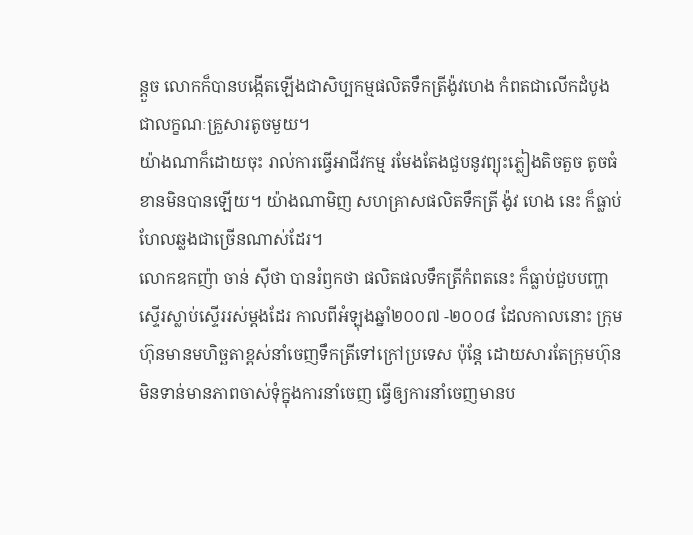ន្ដួច លោកក៏បានបង្កើតឡើងជាសិប្បកម្មផលិតទឹកត្រីង៉ូវហេង កំពតជាលើកដំបូង ជាលក្ខណៈគ្រួសារតូចមួយ។
យ៉ាងណាក៏ដោយចុះ រាល់ការធ្វើអាជីវកម្ម រមែងតែងជួបនូវព្យុះភ្លៀងតិចតួច តូចធំ ខានមិនបានឡើយ។ យ៉ាងណាមិញ សហគ្រាសផលិតទឹកត្រី ង៉ូវ ហេង នេះ ក៏ធ្លាប់ហែលឆ្លងជាច្រើនណាស់ដែរ។
លោកឧកញ៉ា ចាន់ ស៊ីថា បានរំឭកថា ផលិតផលទឹកត្រីកំពតនេះ ក៏ធ្លាប់ជួបបញ្ហាស្ទើរស្លាប់ស្ទើររស់ម្ដងដែរ កាលពីអំឡុងឆ្នាំ២០០៧ -២០០៨ ដែលកាលនោះ ក្រុមហ៊ុនមានមហិច្ឆតាខ្ពស់នាំចេញទឹកត្រីទៅក្រៅប្រទេស ប៉ុន្ដែ ដោយសារតែក្រុមហ៊ុនមិនទាន់មានភាពចាស់ទុំក្នុងការនាំចេញ ធ្វើឲ្យការនាំចេញមានប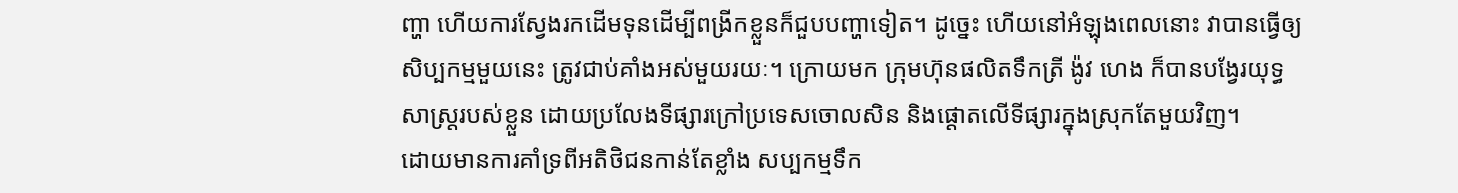ញ្ហា ហើយការស្វែងរកដើមទុនដើម្បីពង្រីកខ្លួនក៏ជួបបញ្ហាទៀត។ ដូច្នេះ ហើយនៅអំឡុងពេលនោះ វាបានធ្វើឲ្យសិប្បកម្មមួយនេះ ត្រូវជាប់គាំងអស់មួយរយៈ។ ក្រោយមក ក្រុមហ៊ុនផលិតទឹកត្រី ង៉ូវ ហេង ក៏បានបង្វែរយុទ្ធសាស្ត្ររបស់ខ្លួន ដោយប្រលែងទីផ្សារក្រៅប្រទេសចោលសិន និងផ្ដោតលើទីផ្សារក្នុងស្រុកតែមួយវិញ។
ដោយមានការគាំទ្រពីអតិថិជនកាន់តែខ្លាំង សប្បកម្មទឹក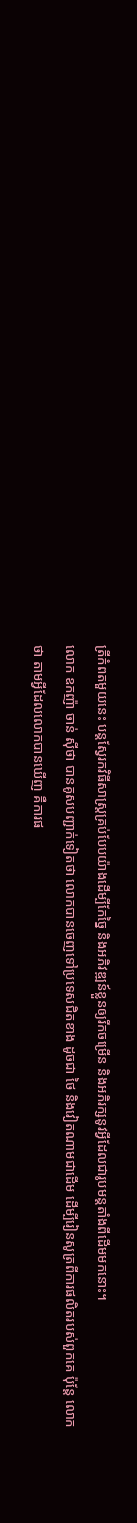ត្រីកំពតមួយនេះ បន្ដស្វែរកវិធីសាស្ត្រគ្រប់បែបយ៉ាងដើម្បីកែច្នៃ និងអភិវឌ្ឍន៍ខ្លួនឲ្យរីកចម្រើន និងអភិរក្សនូវអ្វីដែលជារូបមន្ដតាំងពីដើមមកនោះ។
លោក ឧកញ៉ា ចាន់ ស៊ីថា បានគូសបញ្ជាក់ទៀតថា លោកបានចេញទៅប្រទេសជិតខាង ដូចជា ថៃ និងវៀតណាមជាដើម ដើម្បីរៀនសូត្រពីការផលិតរបស់ពួកគេ ប៉ុន្ដែ លោកថា តាមអ្វីដែលលោកបានឃើញ គឺការផ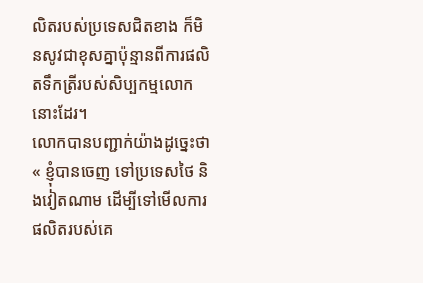លិតរបស់ប្រទេសជិតខាង ក៏មិនសូវជាខុសគ្នាប៉ុន្មានពីការផលិតទឹកត្រីរបស់សិប្បកម្មលោកនោះដែរ។
លោកបានបញ្ជាក់យ៉ាងដូច្នេះថា « ខ្ញុំបានចេញ ទៅប្រទេសថៃ និងវៀតណាម ដើម្បីទៅមើលការផលិតរបស់គេ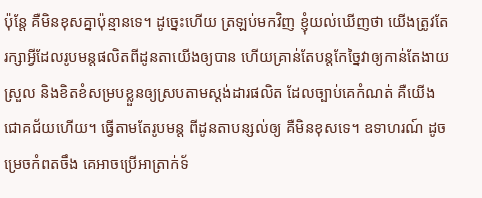ប៉ុន្ដែ គឺមិនខុសគ្នាប៉ុន្មានទេ។ ដូច្នេះហើយ ត្រឡប់មកវិញ ខ្ញុំយល់ឃើញថា យើងត្រូវតែរក្សាអ្វីដែលរូបមន្ដផលិតពីដូនតាយើងឲ្យបាន ហើយគ្រាន់តែបន្ដកែច្នៃវាឲ្យកាន់តែងាយស្រួល និងខិតខំសម្របខ្លួនឲ្យស្របតាមស្ដង់ដារផលិត ដែលច្បាប់គេកំណត់ គឺយើងជោគជ័យហើយ។ ធ្វើតាមតែរូបមន្ដ ពីដូនតាបន្សល់ឲ្យ គឺមិនខុសទេ។ ឧទាហរណ៍ ដូចម្រេចកំពតចឹង គេអាចប្រើអាត្រាក់ទ័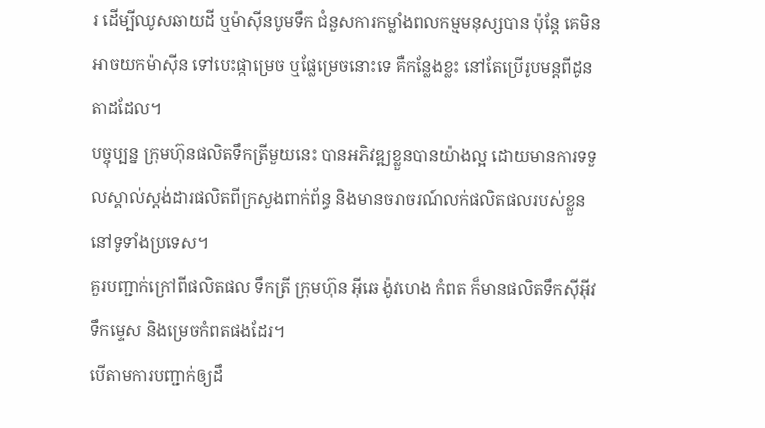រ ដើម្បីឈូសឆាយដី ឬម៉ាស៊ីនបូមទឹក ជំនួសការកម្លាំងពលកម្មមនុស្សបាន ប៉ុន្ដែ គេមិនអាចយកម៉ាស៊ីន ទៅបេះផ្កាម្រេច ឬផ្លែម្រេចនោះទេ គឺកន្លែងខ្លះ នៅតែប្រើរូបមន្ដពីដូនតាដដែល។
បច្ចុប្បន្ន ក្រុមហ៊ុនផលិតទឹកត្រីមួយនេះ បានអភិវឌ្ឍខ្លួនបានយ៉ាងល្អ ដោយមានការទទួលស្គាល់ស្ដង់ដារផលិតពីក្រសួងពាក់ព័ន្ធ និងមានចរាចរណ៍លក់ផលិតផលរបស់ខ្លួននៅទូទាំងប្រទេស។
គួរបញ្ជាក់ក្រៅពីផលិតផល ទឹកត្រី ក្រុមហ៊ុន អ៊ីឆេ ង៉ូវហេង កំពត ក៏មានផលិតទឹកស៊ីអ៊ីវ ទឹកម្ទេស និងម្រេចកំពតផងដែរ។
បើតាមការបញ្ជាក់ឲ្យដឹ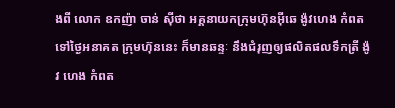ងពី លោក ឧកញ៉ា ចាន់ ស៊ីថា អគ្គនាយកក្រុមហ៊ុនអ៊ីឆេ ង៉ូវហេង កំពត ទៅថ្ងៃអនាគត ក្រុមហ៊ុននេះ ក៏មានឆន្ទៈ នឹងជំរុញឲ្យផលិតផលទឹកត្រី ង៉ូវ ហេង កំពត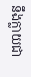នឹងក្លាយជា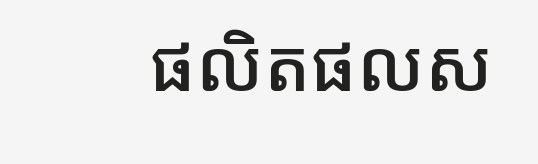ផលិតផលស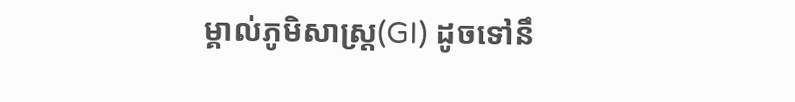ម្គាល់ភូមិសាស្ត្រ(GI) ដូចទៅនឹ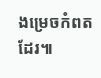ងម្រេចកំពតដែរ៕